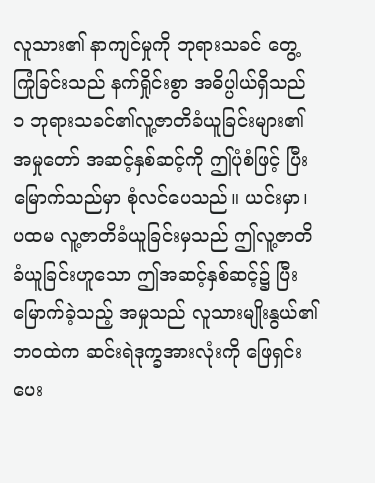လူသား၏ နာကျင်မှုကို ဘုရားသခင် တွေ့ကြုံခြင်းသည် နက်ရှိုင်းစွာ အဓိပ္ပါယ်ရှိသည်
၁ ဘုရားသခင်၏လူ့ဇာတိခံယူခြင်းများ၏ အမှုတော် အဆင့်နှစ်ဆင့်ကို ဤပုံစံဖြင့် ပြီးမြောက်သည်မှာ စုံလင်ပေသည်။ ယင်းမှာ၊ ပထမ လူ့ဇာတိခံယူခြင်းမှသည် ဤလူ့ဇာတိခံယူခြင်းဟူသော ဤအဆင့်နှစ်ဆင့်၌ ပြီးမြောက်ခဲ့သည့် အမှုသည် လူသားမျိုးနွယ်၏ ဘဝထဲက ဆင်းရဲဒုက္ခအားလုံးကို ဖြေရှင်းပေး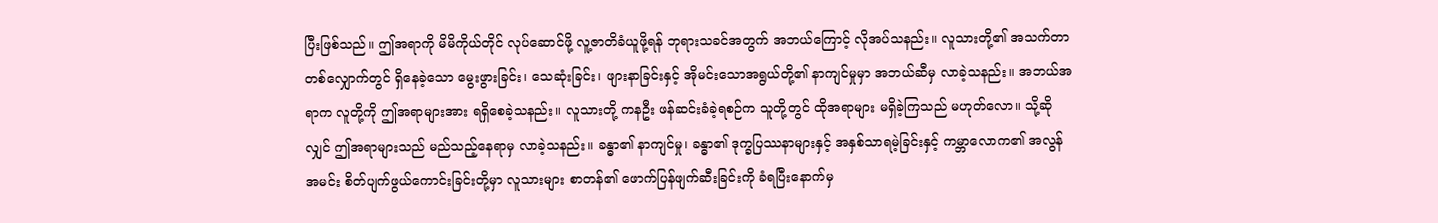ပြီးဖြစ်သည်။ ဤအရာကို မိမိကိုယ်တိုင် လုပ်ဆောင်ဖို့ လူ့ဇာတိခံယူဖို့ရန် ဘုရားသခင်အတွက် အဘယ်ကြောင့် လိုအပ်သနည်း။ လူသားတို့၏ အသက်တာတစ်လျှောက်တွင် ရှိနေခဲ့သော မွေးဖွားခြင်း၊ သေဆုံးခြင်း၊ ဖျားနာခြင်းနှင့် အိုမင်းသောအရွယ်တို့၏ နာကျင်မှုမှာ အဘယ်ဆီမှ လာခဲ့သနည်း။ အဘယ်အရာက လူတို့ကို ဤအရာများအား ရရှိစေခဲ့သနည်း။ လူသားတို့ ကနဦး ဖန်ဆင်းခံခဲ့ရစဉ်က သူတို့တွင် ထိုအရာများ မရှိခဲ့ကြသည် မဟုတ်လော။ သို့ဆိုလျှင် ဤအရာများသည် မည်သည့်နေရာမှ လာခဲ့သနည်း။ ခန္ဓာ၏ နာကျင်မှု၊ ခန္ဓာ၏ ဒုက္ခပြဿနာများနှင့် အနှစ်သာရမဲ့ခြင်းနှင့် ကမ္ဘာလောက၏ အလွန်အမင်း စိတ်ပျက်ဖွယ်ကောင်းခြင်းတို့မှာ လူသားများ စာတန်၏ ဖောက်ပြန်ဖျက်ဆီးခြင်းကို ခံရပြီးနောက်မှ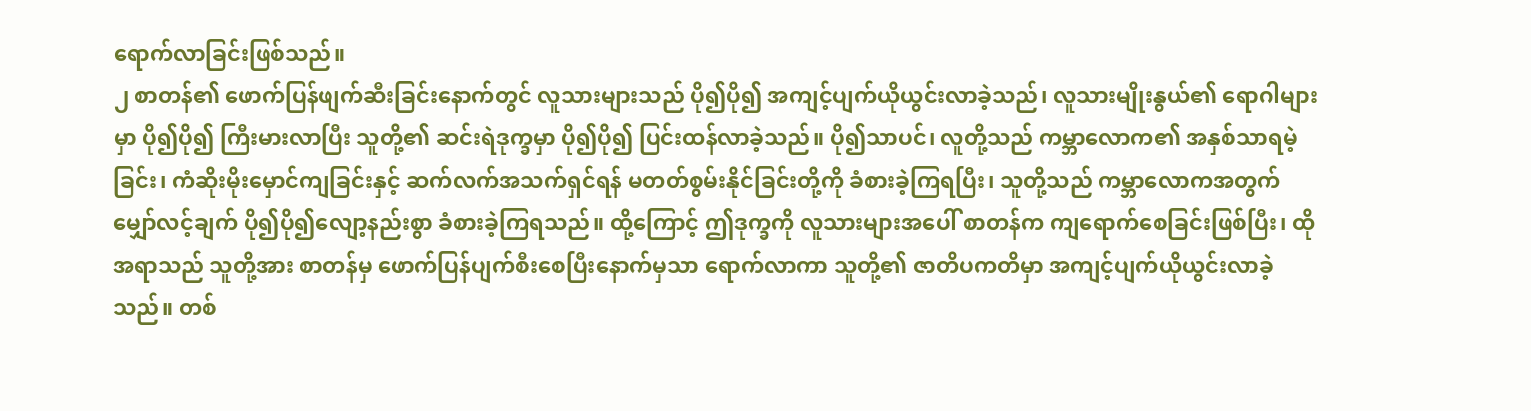ရောက်လာခြင်းဖြစ်သည်။
၂ စာတန်၏ ဖောက်ပြန်ဖျက်ဆီးခြင်းနောက်တွင် လူသားများသည် ပို၍ပို၍ အကျင့်ပျက်ယိုယွင်းလာခဲ့သည်၊ လူသားမျိုးနွယ်၏ ရောဂါများမှာ ပို၍ပို၍ ကြီးမားလာပြီး သူတို့၏ ဆင်းရဲဒုက္ခမှာ ပို၍ပို၍ ပြင်းထန်လာခဲ့သည်။ ပို၍သာပင်၊ လူတို့သည် ကမ္ဘာလောက၏ အနှစ်သာရမဲ့ခြင်း၊ ကံဆိုးမိုးမှောင်ကျခြင်းနှင့် ဆက်လက်အသက်ရှင်ရန် မတတ်စွမ်းနိုင်ခြင်းတို့ကို ခံစားခဲ့ကြရပြီး၊ သူတို့သည် ကမ္ဘာလောကအတွက် မျှော်လင့်ချက် ပို၍ပို၍လျော့နည်းစွာ ခံစားခဲ့ကြရသည်။ ထို့ကြောင့် ဤဒုက္ခကို လူသားများအပေါ် စာတန်က ကျရောက်စေခြင်းဖြစ်ပြီး၊ ထိုအရာသည် သူတို့အား စာတန်မှ ဖောက်ပြန်ပျက်စီးစေပြီးနောက်မှသာ ရောက်လာကာ သူတို့၏ ဇာတိပကတိမှာ အကျင့်ပျက်ယိုယွင်းလာခဲ့သည်။ တစ်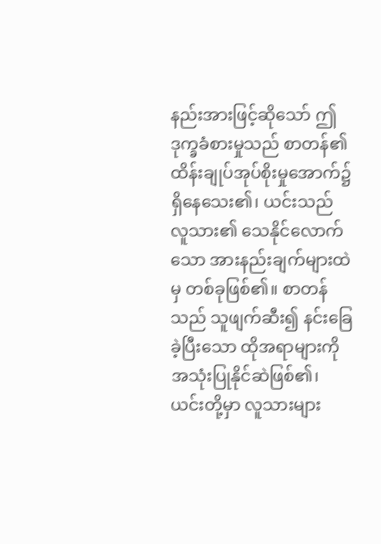နည်းအားဖြင့်ဆိုသော် ဤဒုက္ခခံစားမှုသည် စာတန်၏ ထိန်းချုပ်အုပ်စိုးမှုအောက်၌ ရှိနေသေး၏၊ ယင်းသည် လူသား၏ သေနိုင်လောက်သော အားနည်းချက်များထဲမှ တစ်ခုဖြစ်၏။ စာတန်သည် သူဖျက်ဆီး၍ နင်းခြေခဲ့ပြီးသော ထိုအရာများကို အသုံးပြုနိုင်ဆဲဖြစ်၏၊ ယင်းတို့မှာ လူသားများ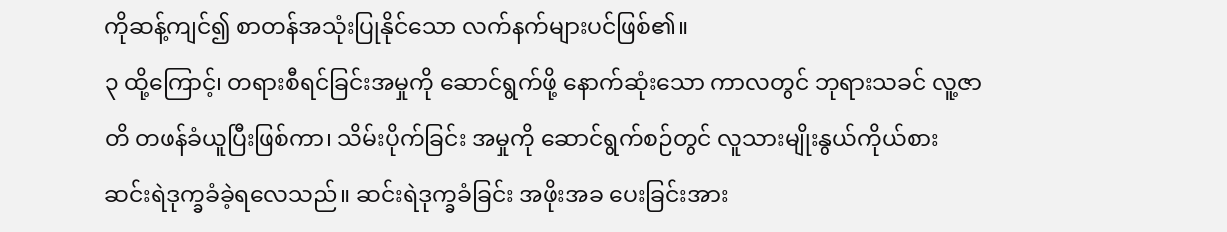ကိုဆန့်ကျင်၍ စာတန်အသုံးပြုနိုင်သော လက်နက်များပင်ဖြစ်၏။
၃ ထို့ကြောင့်၊ တရားစီရင်ခြင်းအမှုကို ဆောင်ရွက်ဖို့ နောက်ဆုံးသော ကာလတွင် ဘုရားသခင် လူ့ဇာတိ တဖန်ခံယူပြီးဖြစ်ကာ၊ သိမ်းပိုက်ခြင်း အမှုကို ဆောင်ရွက်စဉ်တွင် လူသားမျိုးနွယ်ကိုယ်စား ဆင်းရဲဒုက္ခခံခဲ့ရလေသည်။ ဆင်းရဲဒုက္ခခံခြင်း အဖိုးအခ ပေးခြင်းအား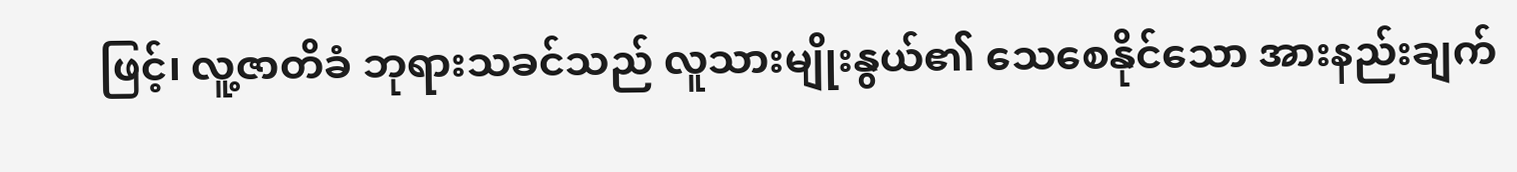ဖြင့်၊ လူ့ဇာတိခံ ဘုရားသခင်သည် လူသားမျိုးနွယ်၏ သေစေနိုင်သော အားနည်းချက်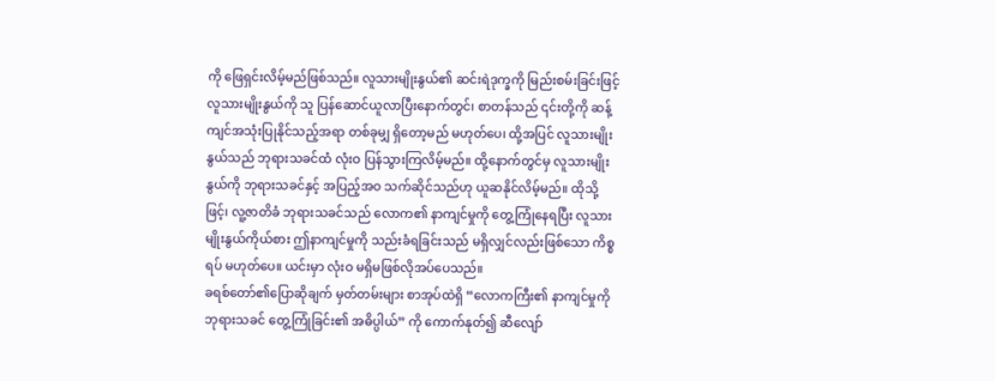ကို ဖြေရှင်းလိမ့်မည်ဖြစ်သည်။ လူသားမျိုးနွယ်၏ ဆင်းရဲဒုက္ခကို မြည်းစမ်းခြင်းဖြင့် လူသားမျိုးနွယ်ကို သူ ပြန်ဆောင်ယူလာပြီးနောက်တွင်၊ စာတန်သည် ၎င်းတို့ကို ဆန့်ကျင်အသုံးပြုနိုင်သည့်အရာ တစ်ခုမျှ ရှိတော့မည် မဟုတ်ပေ၊ ထို့အပြင် လူသားမျိုးနွယ်သည် ဘုရားသခင်ထံ လုံးဝ ပြန်သွားကြလိမ့်မည်။ ထို့နောက်တွင်မှ လူသားမျိုးနွယ်ကို ဘုရားသခင်နှင့် အပြည့်အဝ သက်ဆိုင်သည်ဟု ယူဆနိုင်လိမ့်မည်။ ထိုသို့ဖြင့်၊ လူ့ဇာတိခံ ဘုရားသခင်သည် လောက၏ နာကျင်မှုကို တွေ့ကြုံနေရပြီး လူသားမျိုးနွယ်ကိုယ်စား ဤနာကျင်မှုကို သည်းခံရခြင်းသည် မရှိလျှင်လည်းဖြစ်သော ကိစ္စရပ် မဟုတ်ပေ။ ယင်းမှာ လုံးဝ မရှိမဖြစ်လိုအပ်ပေသည်။
ခရစ်တော်၏ပြောဆိုချက် မှတ်တမ်းများ စာအုပ်ထဲရှိ “လောကကြီး၏ နာကျင်မှုကို ဘုရားသခင် တွေ့ကြုံခြင်း၏ အဓိပ္ပါယ်” ကို ကောက်နုတ်၍ ဆီလျော်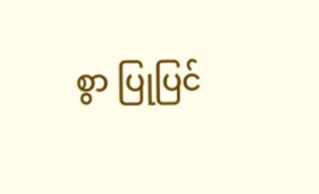စွာ ပြုပြင်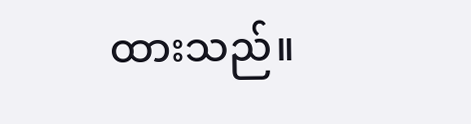ထားသည်။